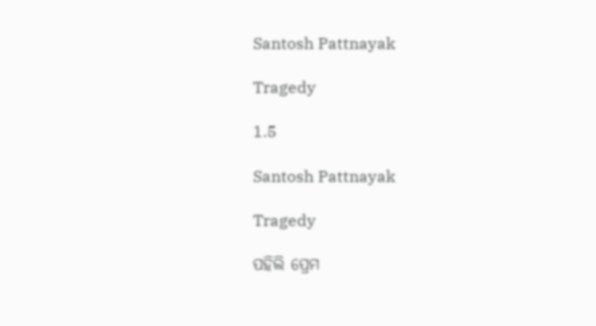Santosh Pattnayak

Tragedy

1.5

Santosh Pattnayak

Tragedy

ପହିଲି ପ୍ରେମ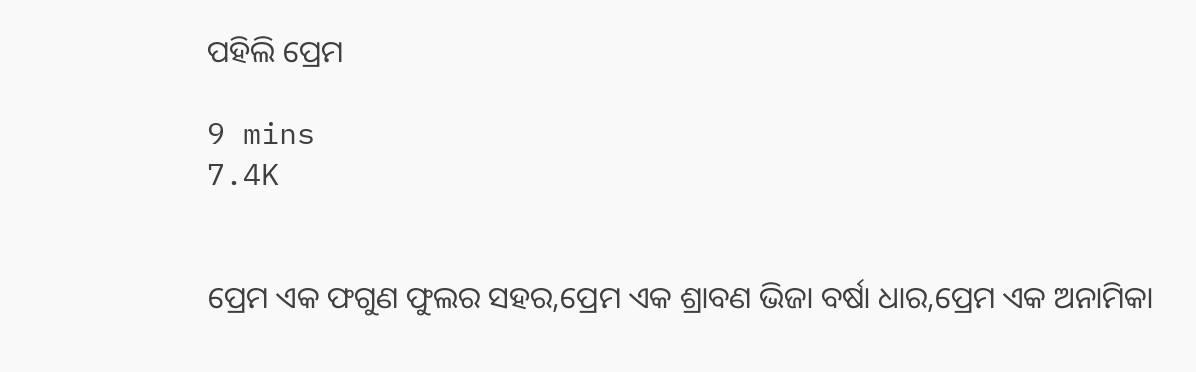ପହିଲି ପ୍ରେମ

9 mins
7.4K


ପ୍ରେମ ଏକ ଫଗୁଣ ଫୁଲର ସହର,ପ୍ରେମ ଏକ ଶ୍ରାବଣ ଭିଜା ବର୍ଷା ଧାର,ପ୍ରେମ ଏକ ଅନାମିକା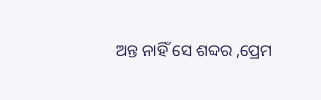ଅନ୍ତ ନାହିଁ ସେ ଶବ୍ଦର ,ପ୍ରେମ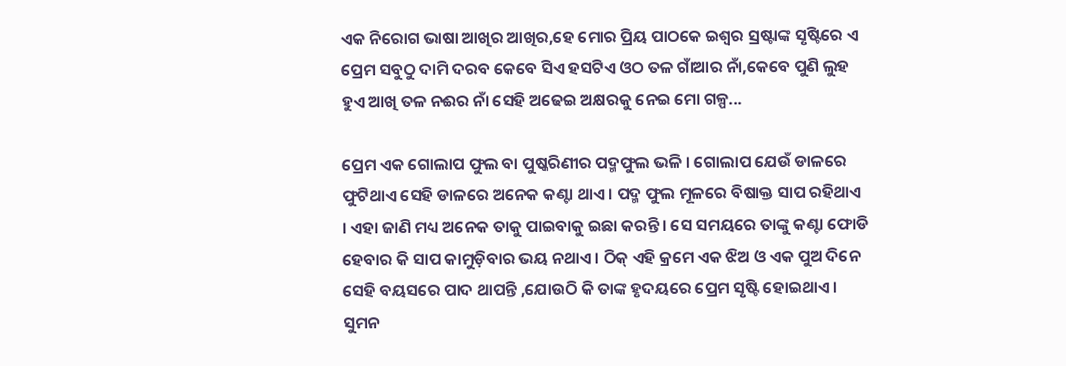ଏକ ନିରୋଗ ଭାଷା ଆଖିର ଆଖିର,ହେ ମୋର ପ୍ରିୟ ପାଠକେ ଇଶ୍ୱର ସ୍ରଷ୍ଟାଙ୍କ ସୃଷ୍ଟିରେ ଏ ପ୍ରେମ ସବୁଠୁ ଦାମି ଦରବ କେବେ ସିଏ ହସଟିଏ ଓଠ ତଳ ଗାଁଆର ନାଁ,କେବେ ପୁଣି ଲୁହ ହୁଏ ଆଖି ତଳ ନଈର ନାଁ ସେହି ଅଢେଇ ଅକ୍ଷରକୁ ନେଇ ମୋ ଗଳ୍ପ...

ପ୍ରେମ ଏକ ଗୋଲାପ ଫୁଲ ବା ପୁଷ୍କରିଣୀର ପଦ୍ମଫୁଲ ଭଳି । ଗୋଲାପ ଯେଉଁ ଡାଳରେ ଫୁଟିଥାଏ ସେହି ଡାଳରେ ଅନେକ କଣ୍ଟା ଥାଏ । ପଦ୍ମ ଫୁଲ ମୂଳରେ ବିଷାକ୍ତ ସାପ ରହିଥାଏ । ଏହା ଜାଣି ମଧ୍ୟ ଅନେକ ତାକୁ ପାଇବାକୁ ଇଛା କରନ୍ତି । ସେ ସମୟରେ ତାଙ୍କୁ କଣ୍ଟା ଫୋଡି ହେବାର କି ସାପ କାମୁଡ଼ିବାର ଭୟ ନଥାଏ । ଠିକ୍ ଏହି କ୍ରମେ ଏକ ଝିଅ ଓ ଏକ ପୁଅ ଦିନେ ସେହି ବୟସରେ ପାଦ ଥାପନ୍ତି ,ଯୋଉଠି କି ତାଙ୍କ ହୃଦୟରେ ପ୍ରେମ ସୃଷ୍ଟି ହୋଇଥାଏ । ସୁମନ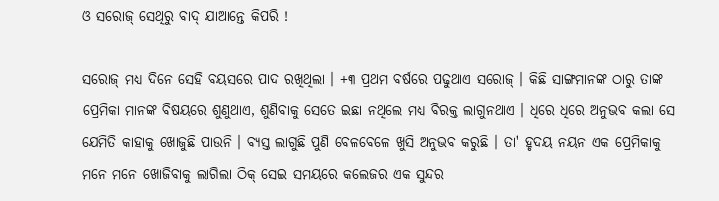ଓ ସରୋଜ୍ ସେଥିରୁ ବାଦ୍ ଯାଆନ୍ତେ କିପରି !

ସରୋଜ୍ ମଧ୍ୟ ଦିନେ ସେହି ବୟସରେ ପାଦ ରଖିଥିଲା । +୩ ପ୍ରଥମ ବର୍ଷରେ ପଢୁଥାଏ ସରୋଜ୍ । କିଛି ସାଙ୍ଗମାନଙ୍କ ଠାରୁ ତାଙ୍କ ପ୍ରେମିକା ମାନଙ୍କ ବିଷୟରେ ଶୁଣୁଥାଏ, ଶୁଣିବାକୁ ସେତେ ଇଛା ନଥିଲେ ମଧ୍ୟ ବିରକ୍ତ ଲାଗୁନଥାଏ । ଧିରେ ଧିରେ ଅନୁଭବ କଲା ସେ ଯେମିତି କାହାକୁ ଖୋଜୁଛି ପାଉନି । ବ୍ୟସ୍ତ ଲାଗୁଛି ପୁଣି ବେଳବେଳେ ଖୁସି ଅନୁଭବ କରୁଛି । ତା' ହୃଦୟ ନୟନ ଏକ ପ୍ରେମିକାକୁ ମନେ ମନେ ଖୋଜିବାକୁ ଲାଗିଲା ଠିକ୍ ସେଇ ସମୟରେ କଲେଜର ଏକ ସୁନ୍ଦର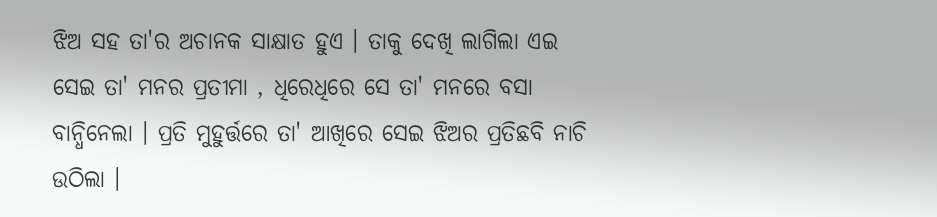ଝିଅ ସହ ତା'ର ଅଚାନକ ସାକ୍ଷାତ ହୁଏ । ତାକୁ ଦେଖି ଲାଗିଲା ଏଇ ସେଇ ତା' ମନର ପ୍ରତୀମା , ଧିରେଧିରେ ସେ ତା' ମନରେ ବସା ବାନ୍ଧିନେଲା । ପ୍ରତି ମୁହୁର୍ତ୍ତରେ ତା' ଆଖିରେ ସେଇ ଝିଅର ପ୍ରତିଛବି ନାଚି ଉଠିଲା ।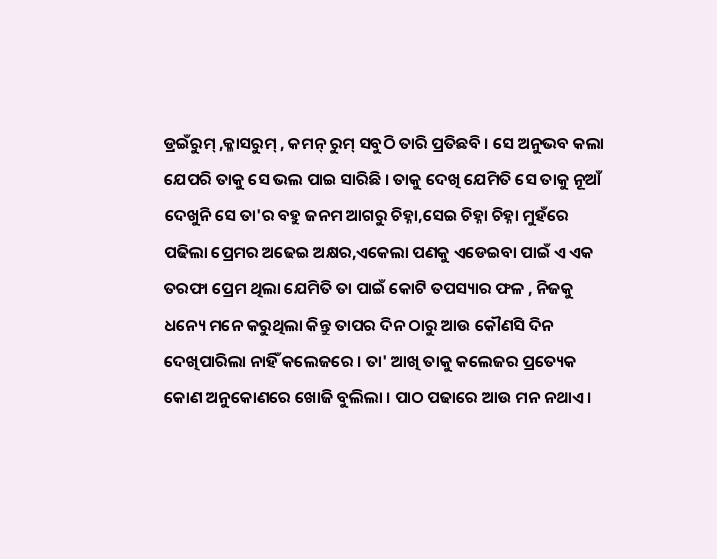ଡ୍ରଇଁରୁମ୍ ,କ୍ଳାସରୁମ୍ , କମନ୍ ରୁମ୍ ସବୁଠି ତାରି ପ୍ରତିଛବି । ସେ ଅନୁଭବ କଲା ଯେପରି ତାକୁ ସେ ଭଲ ପାଇ ସାରିଛି । ତାକୁ ଦେଖି ଯେମିତି ସେ ତାକୁ ନୂଆଁ ଦେଖୁନି ସେ ତା'ର ବହୁ ଜନମ ଆଗରୁ ଚିହ୍ନା,ସେଇ ଚିହ୍ନା ଚିହ୍ନା ମୁହଁରେ ପଢିଲା ପ୍ରେମର ଅଢେଇ ଅକ୍ଷର,ଏକେଲା ପଣକୁ ଏଡେଇବା ପାଇଁ ଏ ଏକ ତରଫା ପ୍ରେମ ଥିଲା ଯେମିତି ତା ପାଇଁ କୋଟି ତପସ୍ୟାର ଫଳ , ନିଜକୁ ଧନ୍ୟେ ମନେ କରୁଥିଲା କିନ୍ତୁ ତାପର ଦିନ ଠାରୁ ଆଉ କୌଣସି ଦିନ ଦେଖିପାରିଲା ନାହିଁ କଲେଜରେ । ତା' ଆଖି ତାକୁ କଲେଜର ପ୍ରତ୍ୟେକ କୋଣ ଅନୁକୋଣରେ ଖୋଜି ବୁଲିଲା । ପାଠ ପଢାରେ ଆଉ ମନ ନଥାଏ ।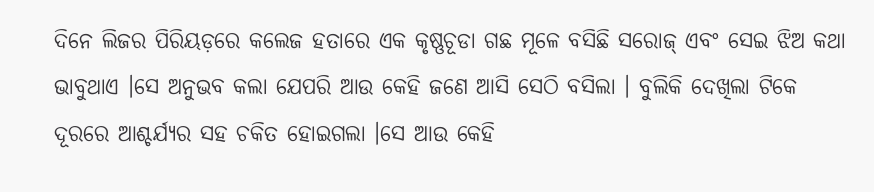ଦିନେ ଲିଜର ପିରିୟଡ଼ରେ କଲେଜ ହତାରେ ଏକ କୃଷ୍ଣଚୂଡା ଗଛ ମୂଳେ ବସିଛି ସରୋଜ୍ ଏବଂ ସେଇ ଝିଅ କଥା ଭାବୁଥାଏ ।ସେ ଅନୁଭବ କଲା ଯେପରି ଆଉ କେହି ଜଣେ ଆସି ସେଠି ବସିଲା । ବୁଲିକି ଦେଖିଲା ଟିକେ ଦୂରରେ ଆଶ୍ଚର୍ଯ୍ୟର ସହ ଚକିତ ହୋଇଗଲା ।ସେ ଆଉ କେହି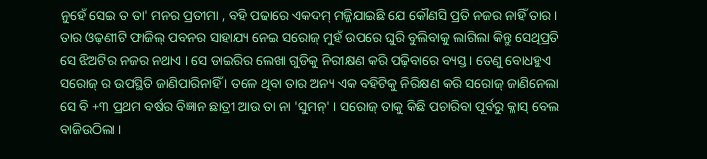ନୁହେଁ ସେଇ ତ ତା' ମନର ପ୍ରତୀମା , ବହି ପଢାରେ ଏକଦମ୍ ମଜ୍ଜିଯାଇଛି ଯେ କୌଣସି ପ୍ରତି ନଜର ନାହିଁ ତାର । ତାର ଓଢ଼ଣୀଟି ଫାଜିଲ୍ ପବନର ସାହାଯ୍ୟ ନେଇ ସରୋଜ୍ ମୁହଁ ଉପରେ ଘୁରି ବୁଲିବାକୁ ଲାଗିଲା କିନ୍ତୁ ସେଥିପ୍ରତି ସେ ଝିଅଟିର ନଜର ନଥାଏ । ସେ ଡାଇରିର ଲେଖା ଗୁଡିକୁ ନିରୀକ୍ଷଣ କରି ପଢ଼ିବାରେ ବ୍ୟସ୍ତ । ତେଣୁ ବୋଧହୁଏ ସରୋଜ୍ ର ଉପସ୍ଥିତି ଜାଣିପାରିନାହିଁ । ତଳେ ଥିବା ତାର ଅନ୍ୟ ଏକ ବହିଟିକୁ ନିରିକ୍ଷଣ କରି ସରୋଜ୍ ଜାଣିନେଲା ସେ ବି +୩ ପ୍ରଥମ ବର୍ଷର ବିଜ୍ଞାନ ଛାତ୍ରୀ ଆଉ ତା ନା 'ସୁମନ୍' । ସରୋଜ୍ ତାକୁ କିଛି ପଚାରିବା ପୂର୍ବରୁ କ୍ଳାସ୍ ବେଲ ବାଜିଉଠିଲା ।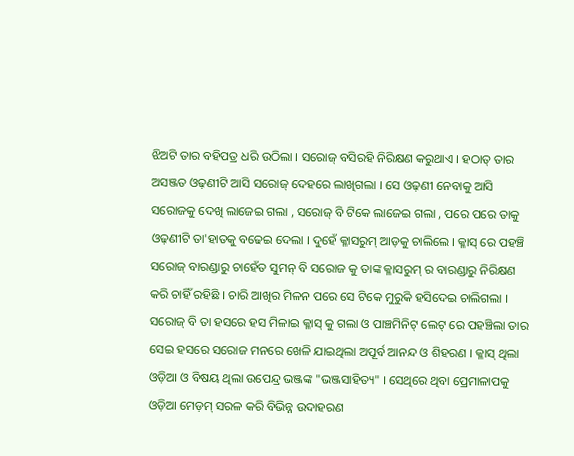ଝିଅଟି ତାର ବହିପତ୍ର ଧରି ଉଠିଲା । ସରୋଜ୍ ବସିରହି ନିରିକ୍ଷଣ କରୁଥାଏ । ହଠାତ୍ ତାର ଅସଞ୍ଜତ ଓଢ଼ଣୀଟି ଆସି ସରୋଜ୍ ଦେହରେ ଲାଖିଗଲା । ସେ ଓଢ଼ଣୀ ନେବାକୁ ଆସି ସରୋଜକୁ ଦେଖି ଲାଜେଇ ଗଲା , ସରୋଜ୍ ବି ଟିକେ ଲାଜେଇ ଗଲା , ପରେ ପରେ ତାକୁ ଓଢ଼ଣୀଟି ତା'ହାତକୁ ବଢେଇ ଦେଲା । ଦୁହେଁ କ୍ଳାସରୁମ୍ ଆଡ଼କୁ ଚାଲିଲେ । କ୍ଳାସ୍ ରେ ପହଞ୍ଚି ସରୋଜ୍ ବାରଣ୍ଡାରୁ ଚାହେଁତ ସୁମନ୍ ବି ସରୋଜ କୁ ତାଙ୍କ କ୍ଳାସରୁମ୍ ର ବାରଣ୍ଡାରୁ ନିରିକ୍ଷଣ କରି ଚାହିଁ ରହିଛି । ଚାରି ଆଖିର ମିଳନ ପରେ ସେ ଟିକେ ମୁରୁକି ହସିଦେଇ ଚାଲିଗଲା । ସରୋଜ୍ ବି ତା ହସରେ ହସ ମିଳାଇ କ୍ଳାସ୍ କୁ ଗଲା ଓ ପାଞ୍ଚମିନିଟ୍ ଲେଟ୍ ରେ ପହଞ୍ଚିଲା ତାର ସେଇ ହସରେ ସରୋଜ ମନରେ ଖେଳି ଯାଇଥିଲା ଅପୂର୍ବ ଆନନ୍ଦ ଓ ଶିହରଣ । କ୍ଳାସ୍ ଥିଲା ଓଡ଼ିଆ ଓ ବିଷୟ ଥିଲା ଉପେନ୍ଦ୍ର ଭଞ୍ଜଙ୍କ "ଭଞ୍ଜସାହିତ୍ୟ" । ସେଥିରେ ଥିବା ପ୍ରେମାଳାପକୁ ଓଡ଼ିଆ ମେଡ଼ମ୍ ସରଳ କରି ବିଭିନ୍ନ ଉଦାହରଣ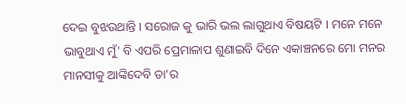ଦେଇ ବୁଝଉଥାନ୍ତି । ସରୋଜ କୁ ଭାରି ଭଲ ଲାଗୁଥାଏ ବିଷୟଟି । ମନେ ମନେ ଭାବୁଥାଏ ମୁଁ' ବି ଏପରି ପ୍ରେମାଳାପ ଶୁଣାଇବି ଦିନେ ଏକାଞ୍ଚନରେ ମୋ ମନର ମାନସୀକୁ ଆଙ୍କିଦେବି ତା'ର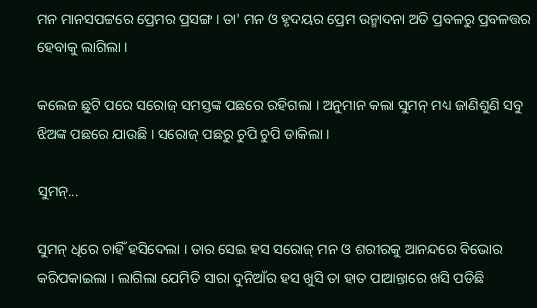ମନ ମାନସପଟ୍ଟରେ ପ୍ରେମର ପ୍ରସଙ୍ଗ । ତା' ମନ ଓ ହୃଦୟର ପ୍ରେମ ଉନ୍ମାଦନା ଅତି ପ୍ରବଳରୁ ପ୍ରବଳତ୍ତର ହେବାକୁ ଲାଗିଲା ।

କଲେଜ ଛୁଟି ପରେ ସରୋଜ୍ ସମସ୍ତଙ୍କ ପଛରେ ରହିଗଲା । ଅନୁମାନ କଲା ସୁମନ୍ ମଧ୍ୟ ଜାଣିଶୁଣି ସବୁ ଝିଅଙ୍କ ପଛରେ ଯାଉଛି । ସରୋଜ୍ ପଛରୁ ଚୁପି ଚୁପି ଡାକିଲା ।

ସୁମନ୍...

ସୁମନ୍ ଧିରେ ଚାହିଁ ହସିଦେଲା । ତାର ସେଇ ହସ ସରୋଜ୍ ମନ ଓ ଶରୀରକୁ ଆନନ୍ଦରେ ବିଭୋର କରିପକାଇଲା । ଲାଗିଲା ଯେମିତି ସାରା ଦୁନିଆଁର ହସ ଖୁସି ତା ହାତ ପାଆନ୍ତାରେ ଖସି ପଡିଛି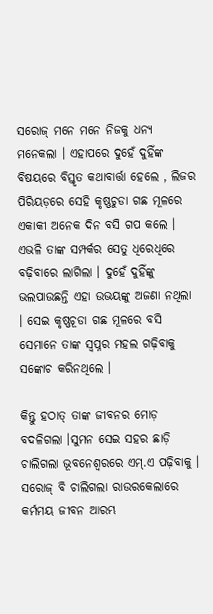ସରୋଜ୍ ମନେ ମନେ ନିଜକୁ ଧନ୍ୟ ମନେକଲା । ଏହାପରେ ଦୁହେଁ ଦୁହିଁଙ୍କ ବିଷୟରେ ବିସ୍ତୃତ କଥାବାର୍ତ୍ତା ହେଲେ , ଲିଜର ପିରିୟଡ଼ରେ ସେହି କୃଷ୍ଣଚୁଡା ଗଛ ମୂଳରେ ଏକାକୀ ଅନେକ ଦିନ ବସି ଗପ କଲେ । ଏଭଳି ତାଙ୍କ ସମ୍ପର୍କର ସେତୁ ଧିରେଧିରେ ବଢ଼ିବାରେ ଲାଗିଲା । ଦୁହେଁ ଦୁହିଁଙ୍କୁ ଭଲପାଉଛନ୍ତି ଏହା ଉଭୟଙ୍କୁ ଅଜଣା ନଥିଲା । ସେଇ କୃଷ୍ଣଚୂଡା ଗଛ ମୂଳରେ ବସି ସେମାନେ ତାଙ୍କ ସ୍ଵପ୍ନର ମହଲ ଗଢ଼ିବାକୁ ସଙ୍କୋଚ କରିନଥିଲେ ।

କିନ୍ତୁ ହଠାତ୍ ତାଙ୍କ ଜୀବନର ମୋଡ଼ ବଦଳିଗଲା ।ସୁମନ ସେଇ ସହର ଛାଡ଼ି ଚାଲିଗଲା ଭୂବନେଶ୍ୱରରେ ଏମ୍.ଏ ପଢ଼ିବାକୁ । ସରୋଜ୍ ବି ଚାଲିଗଲା ରାଉରକେଲାରେ କର୍ମମୟ ଜୀବନ ଆରମ୍ଭ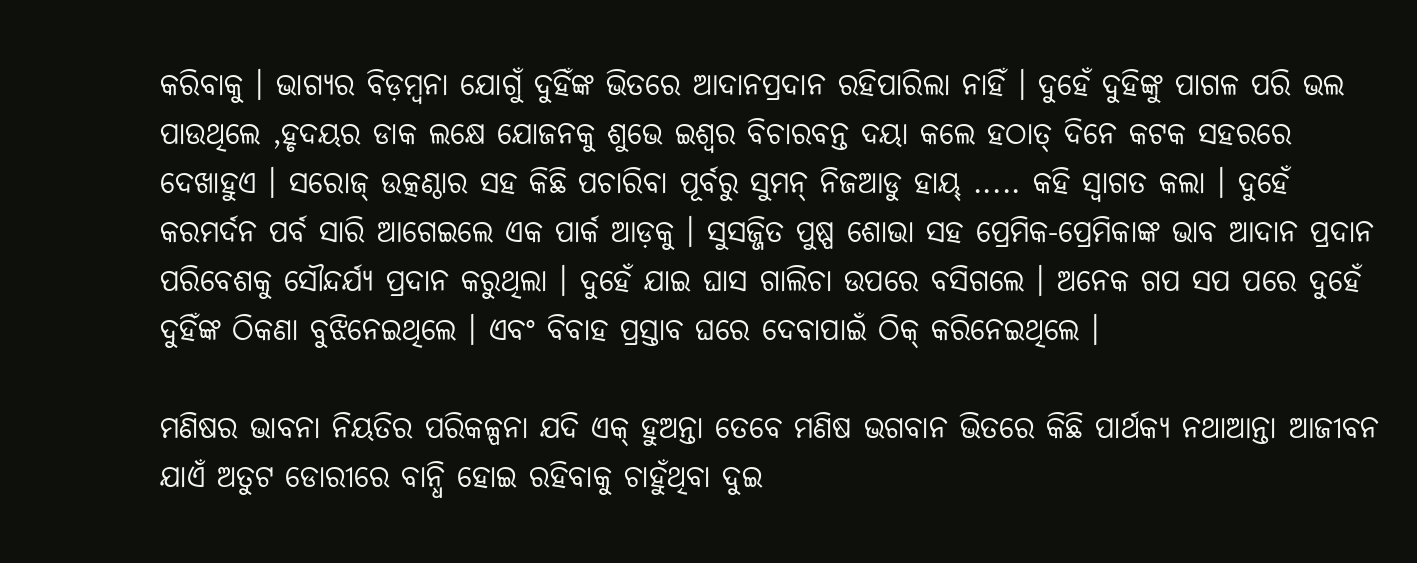କରିବାକୁ । ଭାଗ୍ୟର ବିଡ଼ମ୍ବନା ଯୋଗୁଁ ଦୁହିଁଙ୍କ ଭିତରେ ଆଦାନପ୍ରଦାନ ରହିପାରିଲା ନାହିଁ । ଦୁହେଁ ଦୁହିଙ୍କୁ ପାଗଳ ପରି ଭଲ ପାଉଥିଲେ ,ହୃଦୟର ଡାକ ଲକ୍ଷେ ଯୋଜନକୁ ଶୁଭେ ଇଶ୍ୱର ବିଚାରବନ୍ତ ଦୟା କଲେ ହଠାତ୍ ଦିନେ କଟକ ସହରରେ ଦେଖାହୁଏ । ସରୋଜ୍ ଉତ୍କଣ୍ଠାର ସହ କିଛି ପଚାରିବା ପୂର୍ବରୁ ସୁମନ୍ ନିଜଆଡୁ ହାୟ୍ ..... କହି ସ୍ବାଗତ କଲା । ଦୁହେଁ କରମର୍ଦନ ପର୍ବ ସାରି ଆଗେଇଲେ ଏକ ପାର୍କ ଆଡ଼କୁ । ସୁସଜ୍ଜିତ ପୁଷ୍ପ ଶୋଭା ସହ ପ୍ରେମିକ-ପ୍ରେମିକାଙ୍କ ଭାବ ଆଦାନ ପ୍ରଦାନ ପରିବେଶକୁ ସୌନ୍ଦର୍ଯ୍ୟ ପ୍ରଦାନ କରୁଥିଲା । ଦୁହେଁ ଯାଇ ଘାସ ଗାଲିଚା ଉପରେ ବସିଗଲେ । ଅନେକ ଗପ ସପ ପରେ ଦୁହେଁ ଦୁହିଁଙ୍କ ଠିକଣା ବୁଝିନେଇଥିଲେ । ଏବଂ ବିବାହ ପ୍ରସ୍ତାବ ଘରେ ଦେବାପାଇଁ ଠିକ୍ କରିନେଇଥିଲେ ।

ମଣିଷର ଭାବନା ନିୟତିର ପରିକଳ୍ପନା ଯଦି ଏକ୍ ହୁଅନ୍ତା ତେବେ ମଣିଷ ଭଗବାନ ଭିତରେ କିଛି ପାର୍ଥକ୍ୟ ନଥାଆନ୍ତା ଆଜୀବନ ଯାଏଁ ଅତୁଟ ଡୋରୀରେ ବାନ୍ଧି ହୋଇ ରହିବାକୁ ଚାହୁଁଥିବା ଦୁଇ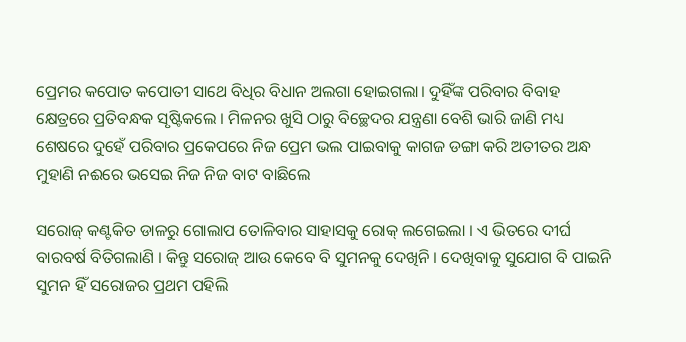ପ୍ରେମର କପୋତ କପୋତୀ ସାଥେ ବିଧିର ବିଧାନ ଅଲଗା ହୋଇଗଲା। ଦୁହିଁଙ୍କ ପରିବାର ବିବାହ କ୍ଷେତ୍ରରେ ପ୍ରତିବନ୍ଧକ ସୃଷ୍ଟିକଲେ । ମିଳନର ଖୁସି ଠାରୁ ବିଚ୍ଛେଦର ଯନ୍ତ୍ରଣା ବେଶି ଭାରି ଜାଣି ମଧ୍ୟ ଶେଷରେ ଦୁହେଁ ପରିବାର ପ୍ରକେପରେ ନିଜ ପ୍ରେମ ଭଲ ପାଇବାକୁ କାଗଜ ଡଙ୍ଗା କରି ଅତୀତର ଅନ୍ଧ ମୁହାଣି ନଈରେ ଭସେଇ ନିଜ ନିଜ ବାଟ ବାଛିଲେ

ସରୋଜ୍ କଣ୍ଟକିତ ଡାଳରୁ ଗୋଲାପ ତୋଳିବାର ସାହାସକୁ ରୋକ୍ ଲଗେଇଲା । ଏ ଭିତରେ ଦୀର୍ଘ ବାରବର୍ଷ ବିତିଗଲାଣି । କିନ୍ତୁ ସରୋଜ୍ ଆଉ କେବେ ବି ସୁମନକୁ ଦେଖିନି । ଦେଖିବାକୁ ସୁଯୋଗ ବି ପାଇନି ସୁମନ ହିଁ ସରୋଜର ପ୍ରଥମ ପହିଲି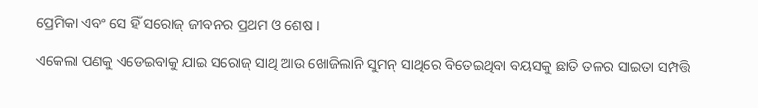ପ୍ରେମିକା ଏବଂ ସେ ହିଁ ସରୋଜ୍ ଜୀବନର ପ୍ରଥମ ଓ ଶେଷ ।

ଏକେଲା ପଣକୁ ଏଡେଇବାକୁ ଯାଇ ସରୋଜ୍ ସାଥି ଆଉ ଖୋଜିଲାନି ସୁମନ୍ ସାଥିରେ ବିତେଇଥିବା ବୟସକୁ ଛାତି ତଳର ସାଇତା ସମ୍ପତ୍ତି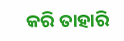କରି ତାହାରି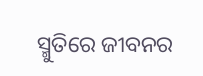ସ୍ମୁତିରେ ଜୀବନର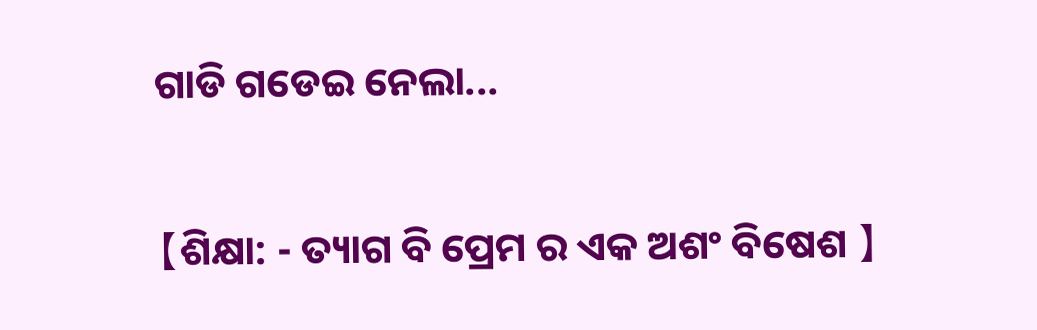ଗାଡି ଗଡେଇ ନେଲା...

【ଶିକ୍ଷା: - ତ୍ୟାଗ ବି ପ୍ରେମ ର ଏକ ଅଶଂ ବିଷେଶ 】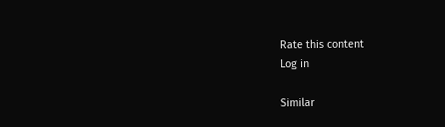Rate this content
Log in

Similar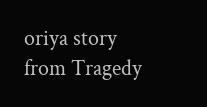oriya story from Tragedy